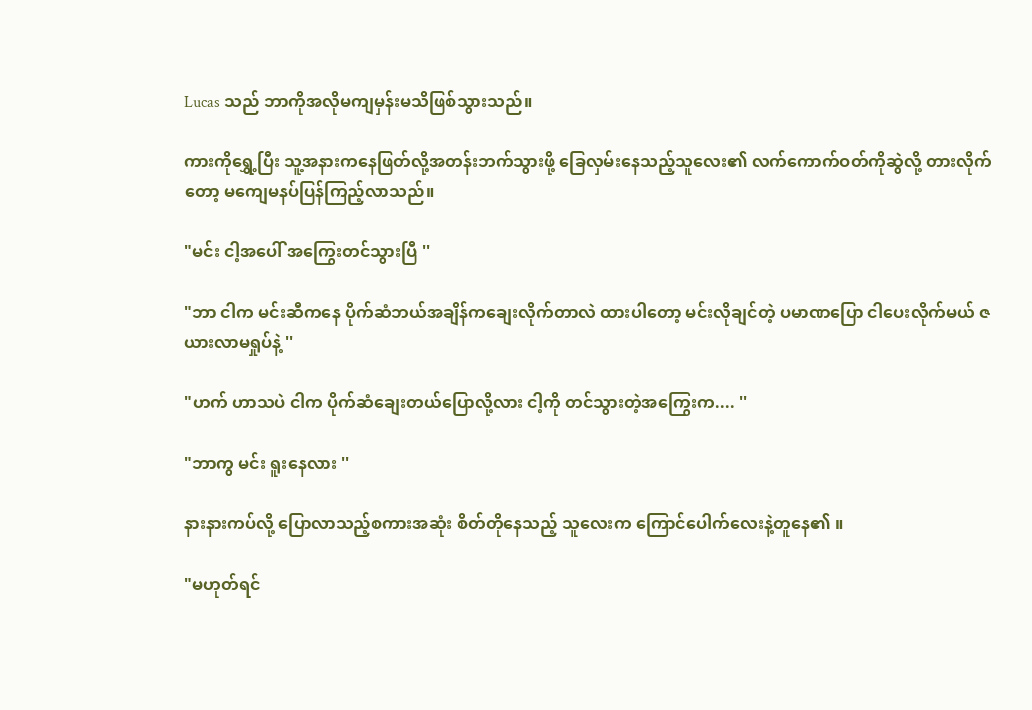Lucas သည် ဘာကိုအလိုမကျမှန်းမသိဖြစ်သွားသည်။

ကားကိုရွှေ့ပြီး သူ့အနားကနေဖြတ်လို့အတန်းဘက်သွားဖို့ ခြေလှမ်းနေသည့်သူလေး၏ လက်ကောက်ဝတ်ကိုဆွဲလို့ တားလိုက်တော့ မကျေမနပ်ပြန်ကြည့်လာသည်။

"မင်း ငါ့အပေါ် အကြွေးတင်သွားပြီ ''

"ဘာ ငါက မင်းဆီကနေ ပိုက်ဆံဘယ်အချိန်ကချေးလိုက်တာလဲ ထားပါတော့ မင်းလိုချင်တဲ့ ပမာဏပြော ငါပေးလိုက်မယ် ဇယားလာမရှုပ်နဲ့ ''

"ဟက် ဟာသပဲ ငါက ပိုက်ဆံချေးတယ်ပြောလို့လား ငါ့ကို တင်သွားတဲ့အကြွေးက.... ''

"ဘာကွ မင်း ရူးနေလား ''

နားနားကပ်လို့ ပြောလာသည့်စကားအဆုံး စိတ်တိုနေသည့် သူလေးက ကြောင်ပေါက်လေးနဲ့တူနေ၏ ။

"မဟုတ်ရင်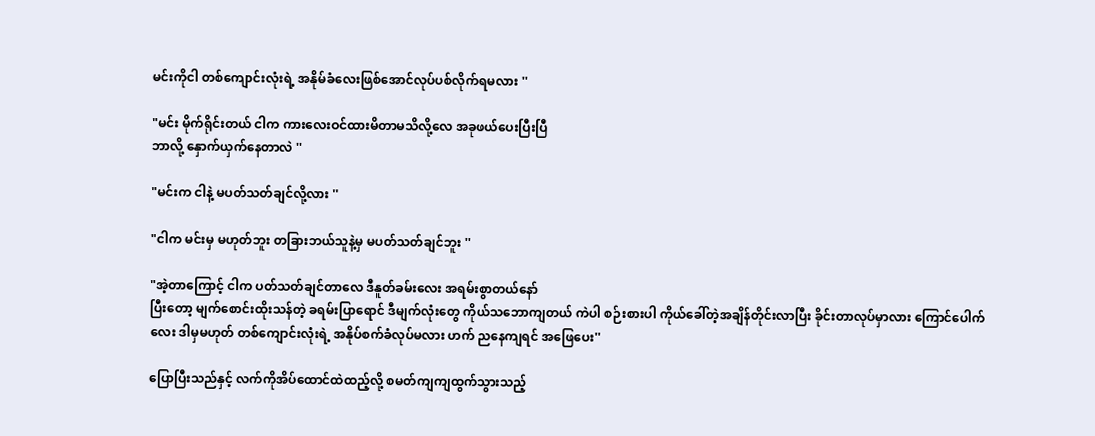မင်းကိုငါ တစ်ကျောင်းလုံးရဲ့ အနိုမ်ခံလေးဖြစ်အောင်လုပ်ပစ်လိုက်ရမလား ''

"မင်း မိုက်ရိုင်းတယ် ငါက ကားလေးဝင်ထားမိတာမသိလို့လေ အခုဖယ်ပေးပြီးပြီ
ဘာလို့ နှောက်ယှက်နေတာလဲ ''

"မင်းက ငါနဲ့ မပတ်သတ်ချင်လို့လား ''

"ငါက မင်းမှ မဟုတ်ဘူး တခြားဘယ်သူနဲ့မှ မပတ်သတ်ချင်ဘူး ''

"အဲ့တာကြောင့် ငါက ပတ်သတ်ချင်တာလေ ဒီနူတ်ခမ်းလေး အရမ်းစွာတယ်နော်
ပြီးတော့ မျက်စောင်းထိုးသန်တဲ့ ခရမ်းပြာရောင် ဒီမျက်လုံးတွေ ကိုယ်သဘောကျတယ် ကဲပါ စဉ်းစားပါ ကိုယ်ခေါ်တဲ့အချိန်တိုင်းလာပြီး ခိုင်းတာလုပ်မှာလား ကြောင်ပေါက်လေး ဒါမှမဟုတ် တစ်ကျောင်းလုံးရဲ့ အနိုပ်စက်ခံလုပ်မလား ဟက် ညနေကျရင် အဖြေပေး''

ပြောပြီးသည်နှင့် လက်ကိုအိပ်ထောင်ထဲထည့်လို့ စမတ်ကျကျထွက်သွားသည့်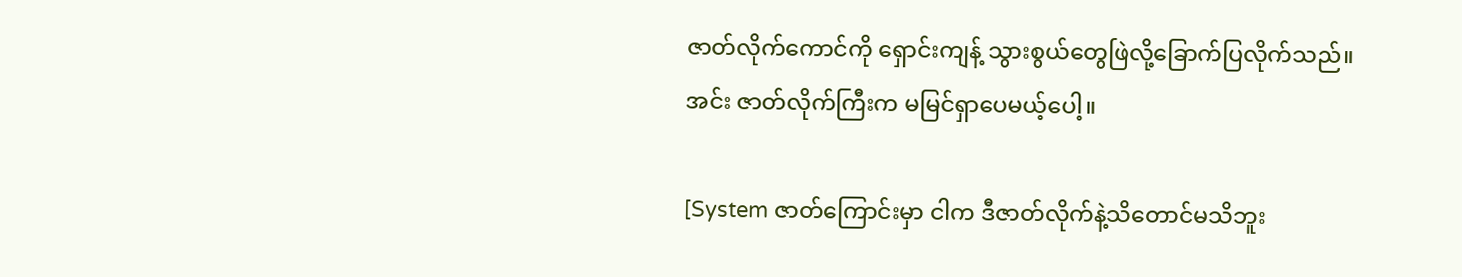ဇာတ်လိုက်ကောင်ကို ရှောင်းကျန့် သွားစွယ်တွေဖြဲလို့ခြောက်ပြလိုက်သည်။
အင်း ဇာတ်လိုက်ကြီးက မမြင်ရှာပေမယ့်ပေါ့။

[System ဇာတ်ကြောင်းမှာ ငါက ဒီဇာတ်လိုက်နဲ့သိတောင်မသိဘူး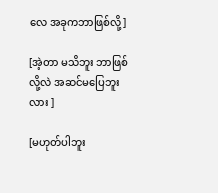လေ အခုကဘာဖြစ်လို့]

[အဲ့တာ မသိဘူး ဘာဖြစ်လို့လဲ အဆင်မပြေဘူးလား ]

[မဟုတ်ပါဘူး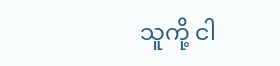သူကို့ ငါ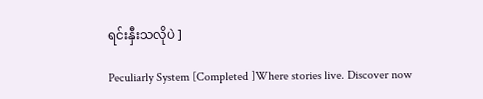ရင်းနှီးသလိုပဲ ]

Peculiarly System [Completed ]Where stories live. Discover now